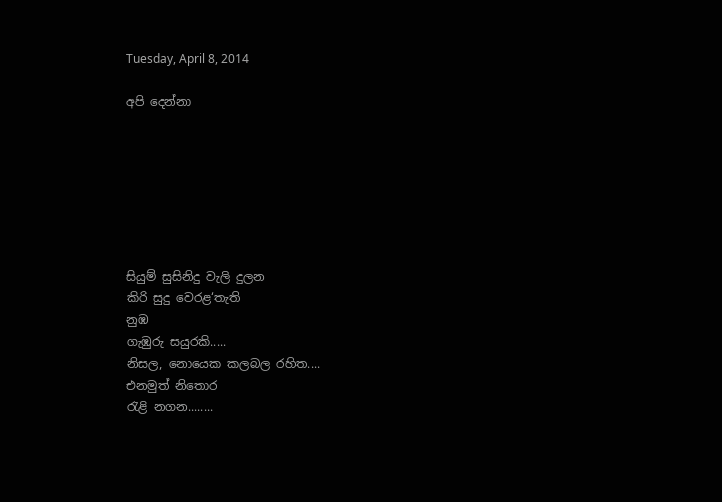Tuesday, April 8, 2014

අපි දෙන්නා







සියුම් සුසිනිදු වැලි දුලන
කිරි සුදු වෙරළ‘තැති
නුඹ
ගැඹුරු සයුරකි.....
නිසල, නොයෙක කලබල රහිත....
එනමුත් නිතොර
රැළි නගන........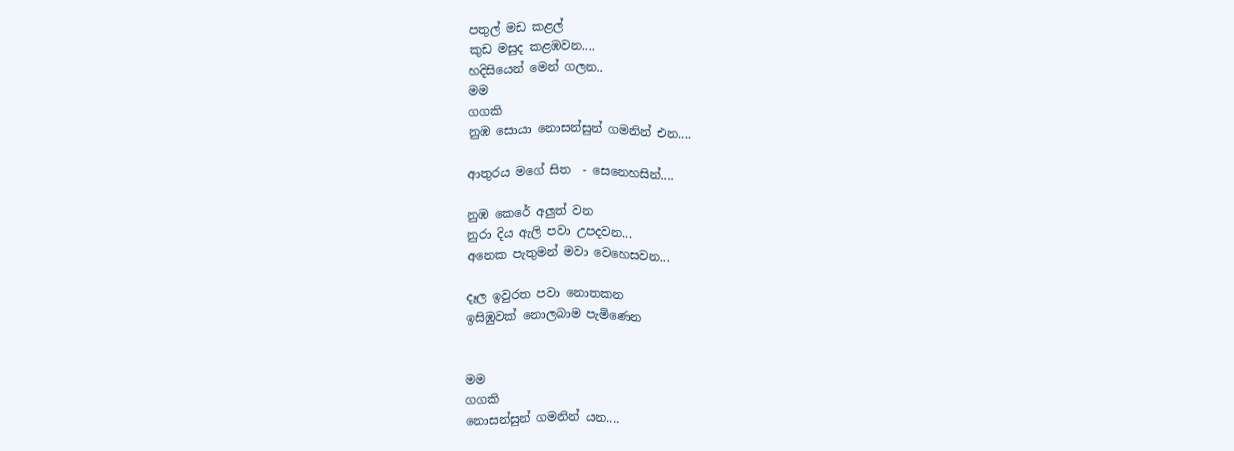පතුල් මඩ කළල්
කුඩ මසුද කළඹවන....
හදිසියෙන් මෙන් ගලන..
මම
ගගකි
නුඹ සොයා නොසන්සුන් ගමනින් එන....

ආතුරය මගේ සිත  - සෙනෙහසින්....

නුඹ කෙරේ අලුත් වන
නුරා දිය ඇලි පවා උපදවන...
අනෙක පැතුමන් මවා වෙහෙසවන...

දෑල ඉවුරත පවා නොතකන
ඉසිඹුවක් නොලබාම පැමිණෙන


මම
ගගකි
නොසන්සුන් ගමනින් යන....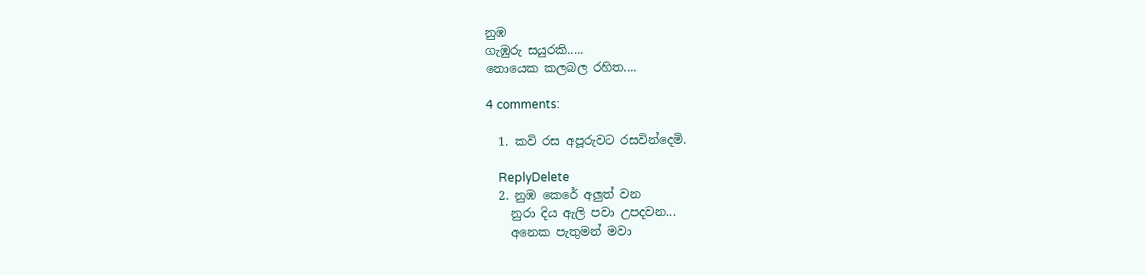නුඹ
ගැඹුරු සයුරකි.....
නොයෙක කලබල රහිත....

4 comments:

  1. කවි රස අපූරුවට රසවින්දෙමි.

    ReplyDelete
  2. නුඹ කෙරේ අලුත් වන
    නුරා දිය ඇලි පවා උපදවන...
    අනෙක පැතුමන් මවා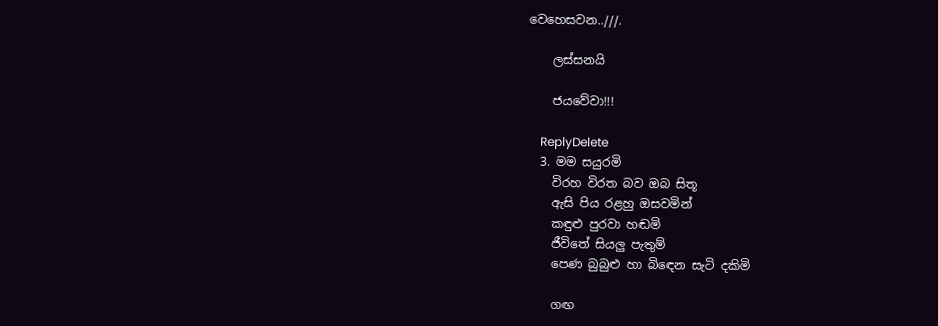වෙහෙසවන..///.

    ලස්සනයි

    ජයවේවා!!!

    ReplyDelete
  3. මම සයුරමි
    විරහ විරත බව ඔබ සිතූ
    ඇසි පිය රළහු ඔසවමින්
    කඳුළු පුරවා හඬමි
    ජීවිතේ සියලු පැතුම්
    පෙණ බුබුළු හා බිඳෙන සැටි දකිමි

    ගඟ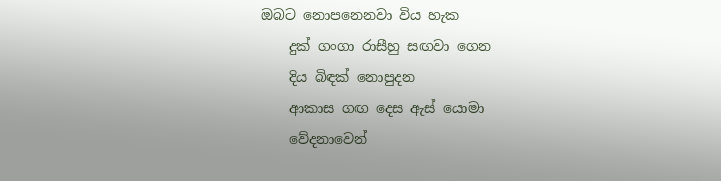ඔබට නොපනෙනවා විය හැක
    දුක් ගංගා රාසීහු සඟවා ගෙන
    දිය බිඳක් නොපුදන
    ආකාස ගඟ දෙස ඇස් යොමා
    වේදනාවෙන්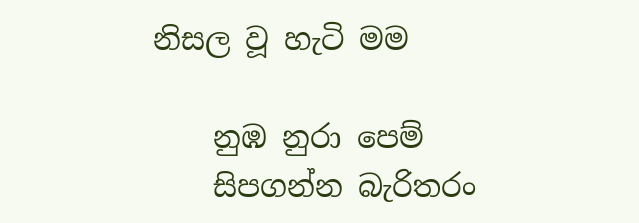නිසල වූ හැටි මම

    නුඹ නුරා පෙම්
    සිපගන්න බැරිතරං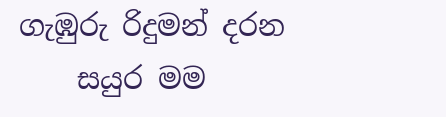ගැඹුරු රිදුමන් දරන
    සයුර මම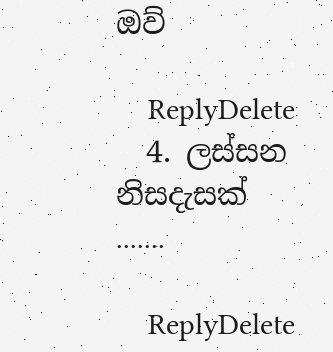ඔව්

    ReplyDelete
  4. ලස්සන නිසදැසක් .......

    ReplyDelete